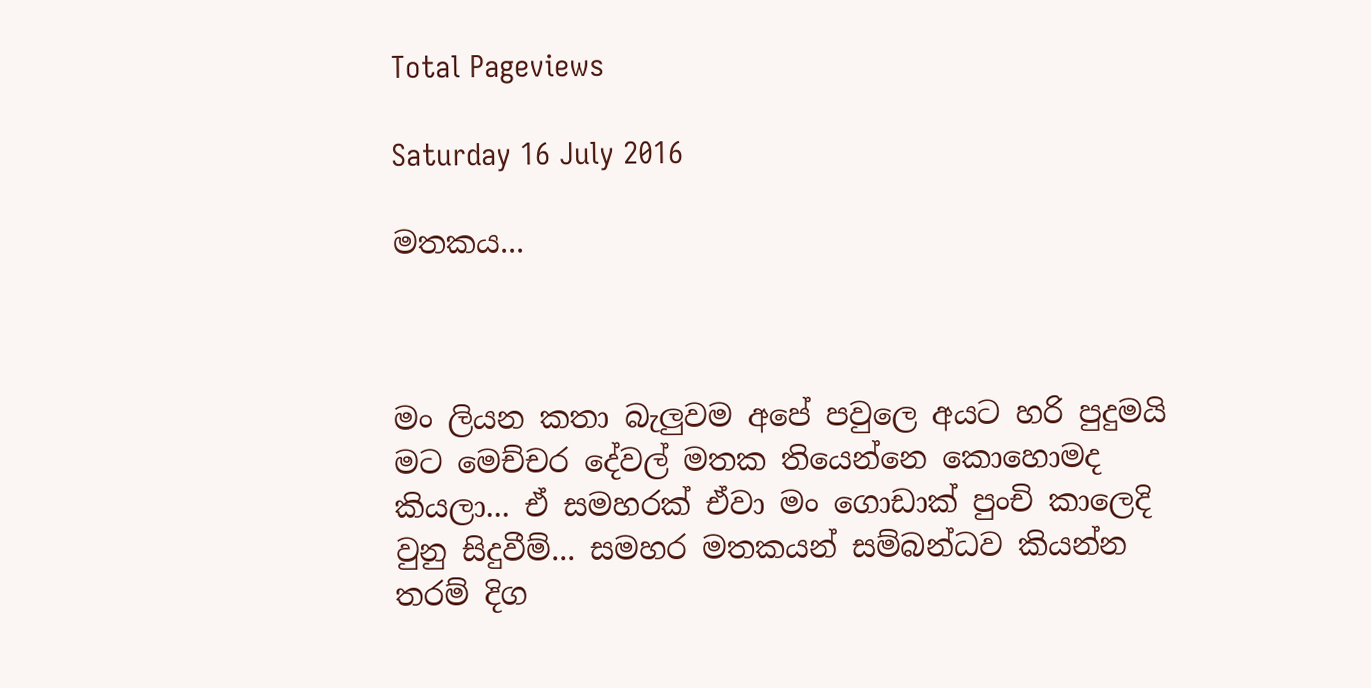Total Pageviews

Saturday 16 July 2016

මතකය...



මං ලියන කතා බැලුවම අපේ පවුලෙ අයට හරි පුදුමයි මට මෙච්චර දේවල් මතක තියෙන්නෙ කොහොමද කියලා... ඒ සමහරක් ඒවා මං ගොඩාක් පුංචි කාලෙදි වුනු සිදුවීම්... සමහර මතකයන් සම්බන්ධව කියන්න තරම් දිග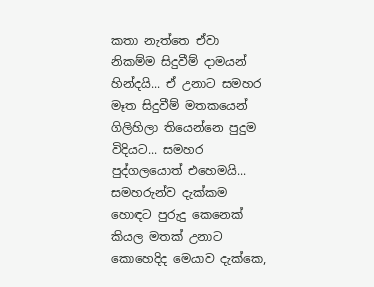කතා නැත්තෙ ඒවා නිකම්ම සිදුවීම් දාමයන් හින්දයි... ඒ උනාට සමහර මෑත සිදුවීම් මතකයෙන් ගිලිහිලා තියෙන්නෙ පුදුම විදියට... සමහර පුද්ගලයොත් එහෙමයි... සමහරුන්ව දැක්කම හොඳට පුරුදු කෙනෙක් කියල මතක් උනාට කොහෙදිද මෙයාව දැක්කෙ,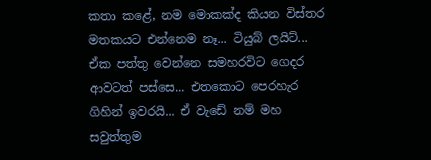කතා කළේ, නම මොකක්ද කියන විස්තර මතකයට එන්නෙම නෑ... ටියුබ් ලයිට්... ඒක පත්තු වෙන්නෙ සමහරවිට ගෙදර ආවටත් පස්සෙ... එතකොට පෙරහැර ගිහින් ඉවරයි... ඒ වැඩේ නම් මහ සවුත්තුම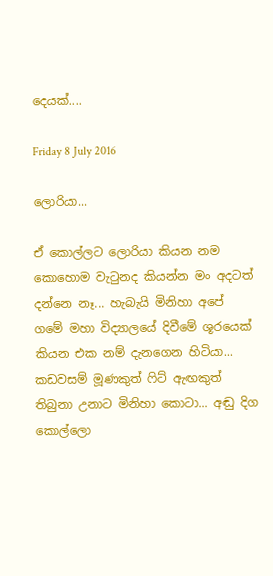දෙයක්....

Friday 8 July 2016

ලොරියා...

ඒ කොල්ලට ලොරියා කියන නම කොහොම වැටුනද කියන්න මං අදටත් දන්නෙ නෑ... හැබැයි මිනිහා අපේ ගමේ මහා විද්‍යාලයේ දිවීමේ ශූරයෙක් කියන එක නම් දැනගෙන හිටියා... කඩවසම් මූණකුත් ෆිට් ඇඟකුත් තිබුනා උනාට මිනිහා කොටා... අඬු දිග කොල්ලො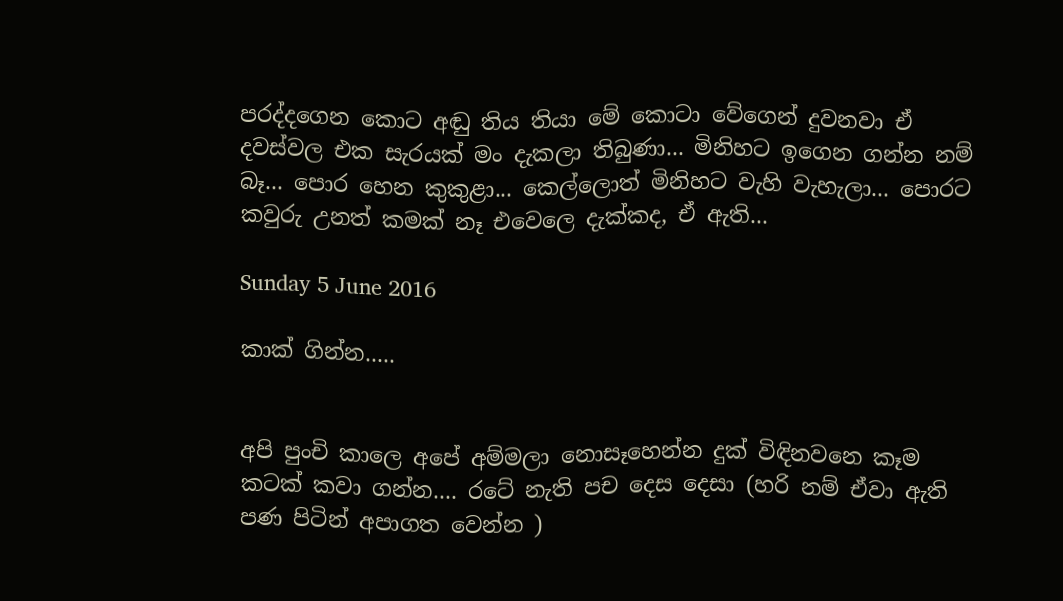පරද්දගෙන කොට අඬු තිය තියා මේ කොටා වේගෙන් දුවනවා ඒ දවස්වල එක සැරයක් මං දැකලා තිබුණා... මිනිහට ඉගෙන ගන්න නම් බෑ... පොර හෙන කුකුළා... කෙල්ලොත් මිනිහට වැහි වැහැලා... පොරට කවුරු උනත් කමක් නෑ එවෙලෙ දැක්කද, ඒ ඇති...

Sunday 5 June 2016

කාක් ගින්න.....


අපි පුංචි කාලෙ අපේ අම්මලා නොසෑහෙන්න දුක් විඳිනවනෙ කෑම කටක් කවා ගන්න.... රටේ නැති පච දෙස දෙසා (හරි නම් ඒවා ඇති පණ පිටින් අපාගත වෙන්න )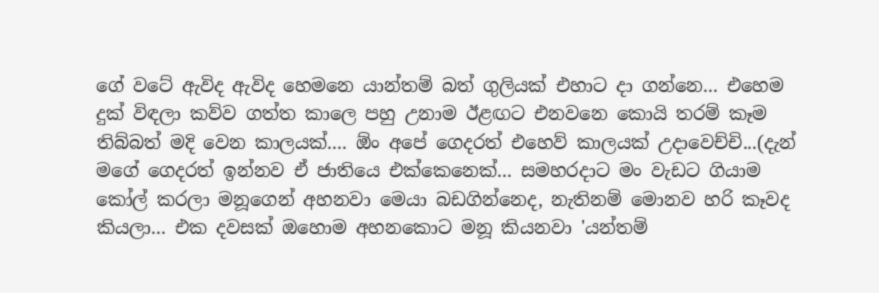ගේ වටේ ඇවිද ඇවිද හෙමනෙ යාන්තම් බත් ගුලියක් එහාට දා ගන්නෙ... එහෙම දුක් විඳලා කව්ව ගත්ත කාලෙ පහු උනාම ඊළඟට එනවනෙ කොයි තරම් කෑම තිබ්බත් මදි වෙන කාලයක්.... ඕං අපේ ගෙදරත් එහෙව් කාලයක් උදාවෙච්චි...(දැන් මගේ ගෙදරත් ඉන්නව ඒ ජාතියෙ එක්කෙනෙක්... සමහරදාට මං වැඩට ගියාම කෝල් කරලා මනූගෙන් අහනවා මෙයා බඩගින්නෙද, නැතිනම් මොනව හරි කෑවද කියලා... එක දවසක් ඔහොම අහනකොට මනූ කියනවා 'යන්තම්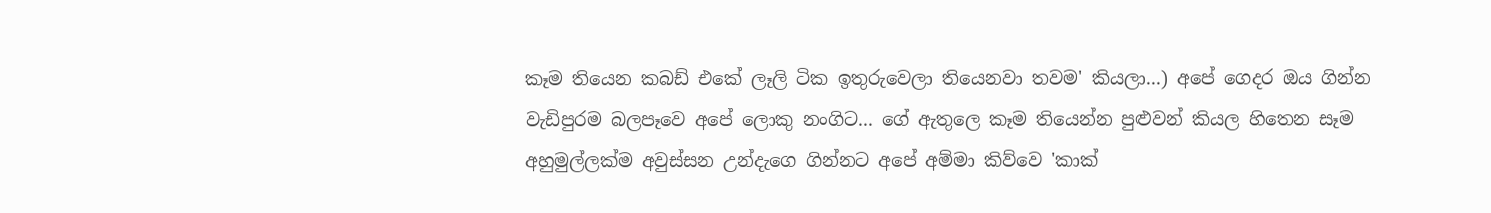කෑම තියෙන කබඩ් එකේ ලෑලි ටික ඉතුරුවෙලා තියෙනවා තවම' කියලා...) අපේ ගෙදර ඔය ගින්න වැඩිපුරම බලපෑවෙ අපේ ලොකු නංගිට... ගේ ඇතුලෙ කෑම තියෙන්න පුළුවන් කියල හිතෙන සෑම අහුමුල්ලක්ම අවුස්සන උන්දැගෙ ගින්නට අපේ අම්මා කිව්වෙ 'කාක්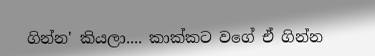ගින්න' කියලා.... කාක්කට වගේ ඒ ගින්න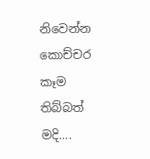නිවෙන්න කොච්චර කෑම තිබ්බත් මදි....